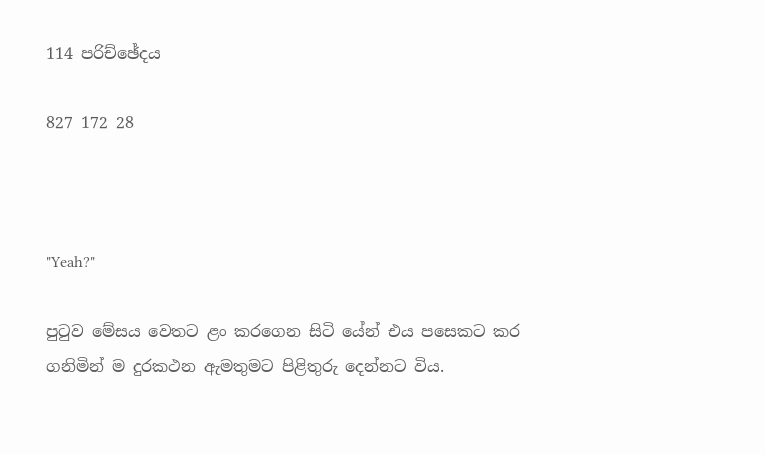114 පරිච්ඡේදය

827 172 28



"Yeah?"

පුටුව මේසය වෙතට ළං කරගෙන සිටි යේන් එය පසෙකට කර ගනිමින් ම දුරකථන ඇමතුමට පිළිතුරු දෙන්නට විය.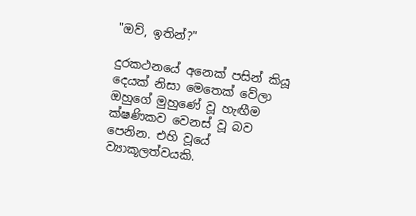"ඔව්, ඉතින්?"

දුරකථනයේ අනෙක් පසින් කියූ දෙයක් නිසා මෙතෙක් වේලා ඔහුගේ මුහුණේ වූ හැඟීම ක්ෂණිකව වෙනස් වූ බව පෙනින. එහි වූයේ ව්‍යාකූලත්වයකි.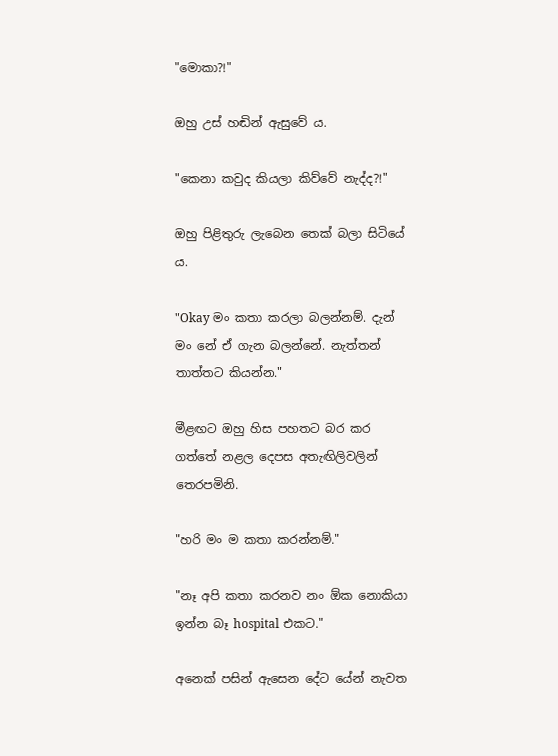"මොකා?!"

ඔහු උස් හඬින් ඇසුවේ ය.

"කෙනා කවුද කියලා කිව්වේ නැද්ද?!"

ඔහු පිළිතුරු ලැබෙන තෙක් බලා සිටියේ ය.

"Okay මං කතා කරලා බලන්නම්. දැන් මං නේ ඒ ගැන බලන්නේ. නැත්තන් තාත්තට කියන්න."

මීළඟට ඔහු හිස පහතට බර කර ගත්තේ නළල දෙපස අතැඟිලිවලින් තෙරපමිනි.

"හරි මං ම කතා කරන්නම්."

"නෑ අපි කතා කරනව නං ඕක නොකියා ඉන්න බෑ hospital එකට."

අනෙක් පසින් ඇසෙන දේට යේන් නැවත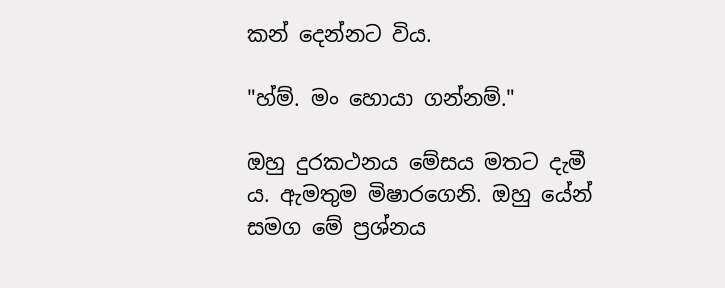කන් දෙන්නට විය.

"හ්ම්. මං හොයා ගන්නම්."

ඔහු දුරකථනය මේසය මතට දැමී ය. ඇමතුම මිෂාරගෙනි. ඔහු යේන් සමග මේ ප්‍රශ්නය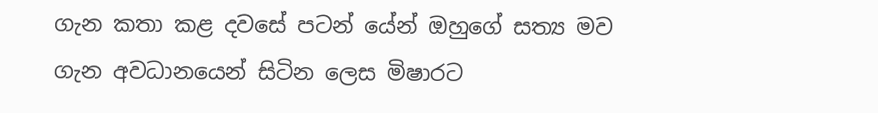ගැන කතා කළ දවසේ පටන් යේන් ඔහුගේ සත්‍ය මව ගැන අවධානයෙන් සිටින ලෙස මිෂාරට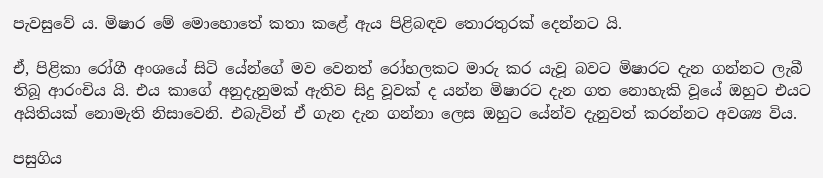පැවසුවේ ය. මිෂාර මේ මොහොතේ කතා කළේ ඇය පිළිබඳව තොරතුරක් දෙන්නට යි.

ඒ, පිළිකා රෝගී අංශයේ සිටි යේන්ගේ මව වෙනත් රෝහලකට මාරු කර යැවූ බවට මිෂාරට දැන ගන්නට ලැබී තිබූ ආරංචිය යි. එය කාගේ අනුදැනුමක් ඇතිව සිදු වූවක් ද යන්න මිෂාරට දැන ගත නොහැකි වූයේ ඔහුට එයට අයිතියක් නොමැති නිසාවෙනි. එබැවින් ඒ ගැන දැන ගන්නා ලෙස ඔහුට යේන්ව දැනුවත් කරන්නට අවශ්‍ය විය.

පසුගිය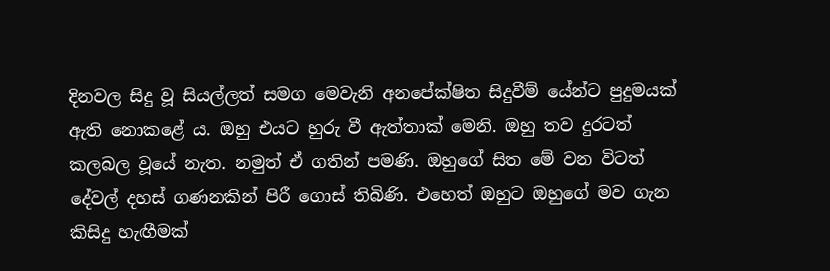දිනවල සිදු වූ සියල්ලත් සමග මෙවැනි අනපේක්ෂිත සිදුවීම් යේන්ට පුදුමයක් ඇති නොකළේ ය. ඔහු එයට හුරු වී ඇත්තාක් මෙනි. ඔහු තව දුරටත් කලබල වූයේ නැත. නමුත් ඒ ගතින් පමණි. ඔහුගේ සිත මේ වන විටත් දේවල් දහස් ගණනකින් පිරී ගොස් තිබිණි. එහෙත් ඔහුට ඔහුගේ මව ගැන කිසිදු හැඟීමක්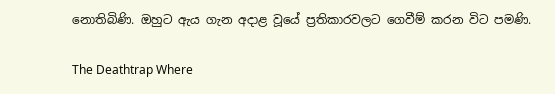නොතිබිණි. ඔහුට ඇය ගැන අදාළ වූයේ ප්‍රතිකාරවලට ගෙවීම් කරන විට පමණි.

The Deathtrap Where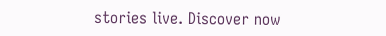stories live. Discover now